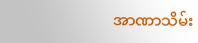အာဏာသိမ်း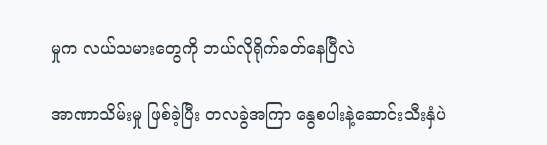မှုက လယ်သမားတွေကို ဘယ်လိုရိုက်ခတ်နေပြီလဲ

အာဏာသိမ်းမှု ဖြစ်ခဲ့ပြီး တလခွဲအကြာ နွေစပါးနဲ့ဆောင်းသီးနှံပဲ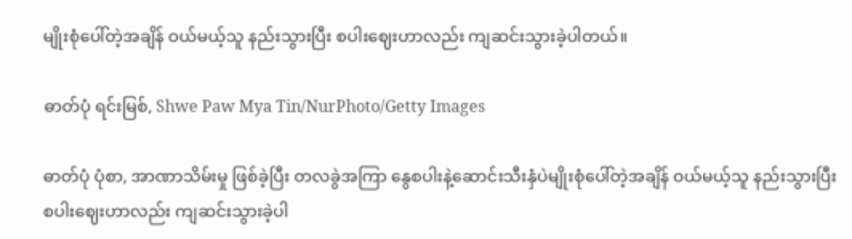မျိုးစုံပေါ်တဲ့အချိန် ဝယ်မယ့်သူ နည်းသွားပြီး စပါးဈေးဟာလည်း ကျဆင်းသွားခဲ့ပါတယ်။

ဓာတ်ပုံ ရင်းမြစ်, Shwe Paw Mya Tin/NurPhoto/Getty Images

ဓာတ်ပုံ ပုံစာ, အာဏာသိမ်းမှု ဖြစ်ခဲ့ပြီး တလခွဲအကြာ နွေစပါးနဲ့ဆောင်းသီးနှံပဲမျိုးစုံပေါ်တဲ့အချိန် ဝယ်မယ့်သူ နည်းသွားပြီး စပါးဈေးဟာလည်း ကျဆင်းသွားခဲ့ပါ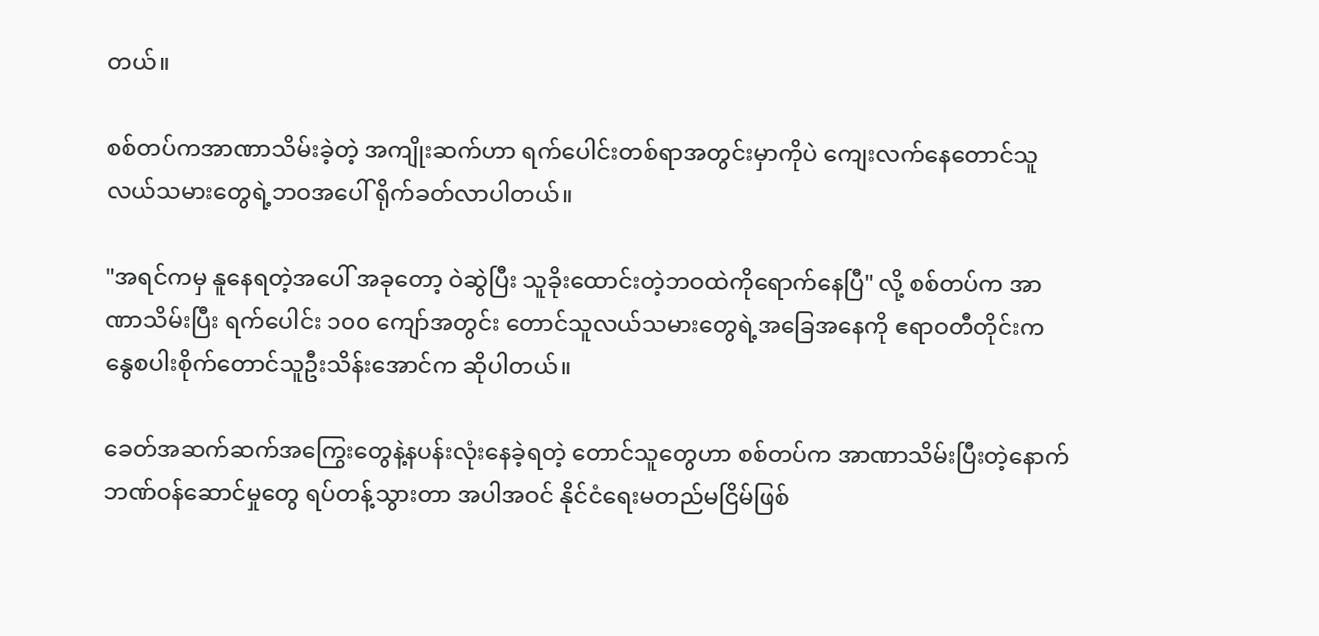တယ်။

စစ်တပ်ကအာဏာသိမ်းခဲ့တဲ့ အကျိုးဆက်ဟာ ရက်ပေါင်းတစ်ရာအတွင်းမှာကိုပဲ ကျေးလက်နေတောင်သူ လယ်သမားတွေရဲ့ဘဝအပေါ် ရိုက်ခတ်လာပါတယ်။

"အရင်ကမှ နူနေရတဲ့အပေါ် အခုတော့ ဝဲဆွဲပြီး သူခိုးထောင်းတဲ့ဘဝထဲကိုရောက်နေပြီ" လို့ စစ်တပ်က အာဏာသိမ်းပြီး ရက်ပေါင်း ၁၀၀ ကျော်အတွင်း တောင်သူလယ်သမားတွေရဲ့အခြေအနေကို ဧရာဝတီတိုင်းက နွေစပါးစိုက်တောင်သူဦးသိန်းအောင်က ဆိုပါတယ်။

ခေတ်အဆက်ဆက်အကြွေးတွေနဲ့နပန်းလုံးနေခဲ့ရတဲ့ တောင်သူတွေဟာ စစ်တပ်က အာဏာသိမ်းပြီးတဲ့နောက် ဘဏ်ဝန်ဆောင်မှုတွေ ရပ်တန့်သွားတာ အပါအဝင် နိုင်ငံရေးမတည်မငြိမ်ဖြစ်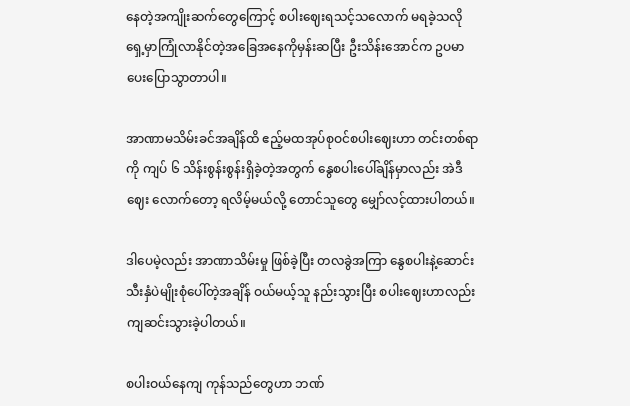နေတဲ့အကျိုးဆက်တွေကြောင့် စပါးဈေးရသင့်သလောက် မရခဲ့သလို ရှေ့မှာကြုံလာနိုင်တဲ့အခြေအနေကိုမှန်းဆပြီး ဦးသိန်းအောင်က ဥပမာပေးပြောသွာတာပါ။

အာဏာမသိမ်းခင်အချိန်ထိ ဧည့်မထအုပ်စုဝင်စပါးဈေးဟာ တင်းတစ်ရာကို ကျပ် ၆ သိန်းစွန်းစွန်းရှိခဲ့တဲ့အတွက် နွေစပါးပေါ်ချိန်မှာလည်း အဲဒီဈေး လောက်တော့ ရလိမ့်မယ်လို့ တောင်သူတွေ မျှော်လင့်ထားပါတယ်။

ဒါပေမဲ့လည်း အာဏာသိမ်းမှု ဖြစ်ခဲ့ပြီး တလခွဲအကြာ နွေစပါးနဲ့ဆောင်းသီးနှံပဲမျိုးစုံပေါ်တဲ့အချိန် ဝယ်မယ့်သူ နည်းသွားပြီး စပါးဈေးဟာလည်း ကျဆင်းသွားခဲ့ပါတယ်။

စပါးဝယ်နေကျ ကုန်သည်တွေဟာ ဘဏ်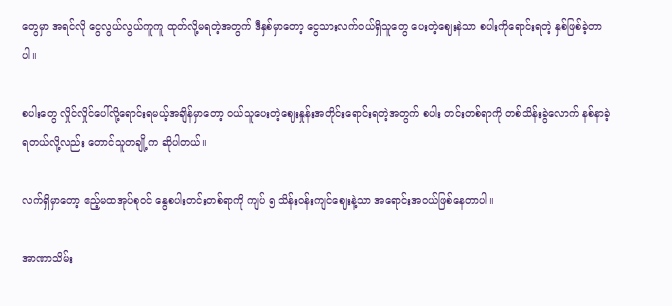တွေမှာ အရင်လို ငွေလွယ်လွယ်ကူကူ ထုတ်လို့မရတဲ့အတွက် ဒီနှစ်မှာတော့ ငွေသားလက်ဝယ်ရှိသူတွေ ပေးတဲ့ဈေးနဲသာ စပါးကိုရောင်းရတဲ့ နှစ်ဖြစ်ခဲ့တာပါ။

စပါးတွေ လှိုင်လှိုင်ပေါ်လို့ရောင်းရမယ့်အချိန်မှာတော့ ဝယ်သူပေးတဲ့ဈေးနှုန်းအတိုင်းရောင်းရတဲ့အတွက် စပါး တင်းတစ်ရာကို တစ်သိန်းခွဲလောက် နစ်နာခဲ့ရတယ်လို့လည်း တောင်သူတချို့က ဆိုပါတယ်။

လက်ရှိမှာတော့ ဧည့်မထအုပ်စုဝင် နွေစပါးတင်းတစ်ရာကို ကျပ် ၅ သိန်းဝန်းကျင်ဈေးနဲ့သာ အရောင်းအဝယ်ဖြစ်နေတာပါ။

အာဏာသိမ်း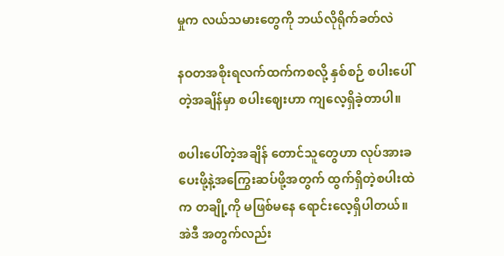မှုက လယ်သမားတွေကို ဘယ်လိုရိုက်ခတ်လဲ

နဝတအစိုးရလက်ထက်ကစလို့ နှစ်စဉ် စပါးပေါ်တဲ့အချိန်မှာ စပါးဈေးဟာ ကျလေ့ရှိခဲ့တာပါ။

စပါးပေါ်တဲ့အချိန် တောင်သူတွေဟာ လုပ်အားခပေးဖို့နဲ့အကြွေးဆပ်ဖို့အတွက် ထွက်ရှိတဲ့စပါးထဲက တချို့ကို မဖြစ်မနေ ရောင်းလေ့ရှိပါတယ်။ အဲဒီ အတွက်လည်း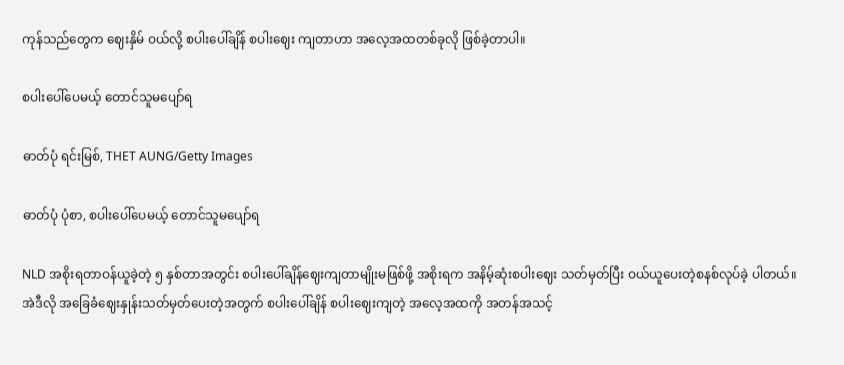ကုန်သည်တွေက ဈေးနှိမ် ဝယ်လို့ စပါးပေါ်ချိန် စပါးဈေး ကျတာဟာ အလေ့အထတစ်ခုလို ဖြစ်ခဲ့တာပါ။

စပါးပေါ်ပေမယ့် တောင်သူမပျော်ရ

ဓာတ်ပုံ ရင်းမြစ်, THET AUNG/Getty Images

ဓာတ်ပုံ ပုံစာ, စပါးပေါ်ပေမယ့် တောင်သူမပျော်ရ

NLD အစိုးရတာဝန်ယူခဲ့တဲ့ ၅ နှစ်တာအတွင်း စပါးပေါ်ချိန်ဈေးကျတာမျိုးမဖြစ်ဖို့ အစိုးရက အနိမ့်ဆုံးစပါးဈေး သတ်မှတ်ပြီး ဝယ်ယူပေးတဲ့စနစ်လုပ်ခဲ့ ပါတယ်။ အဲဒီလို အခြေခံဈေးနှုန်းသတ်မှတ်ပေးတဲ့အတွက် စပါးပေါ်ချိန် စပါးဈေးကျတဲ့ အလေ့အထကို အတန်အသင့်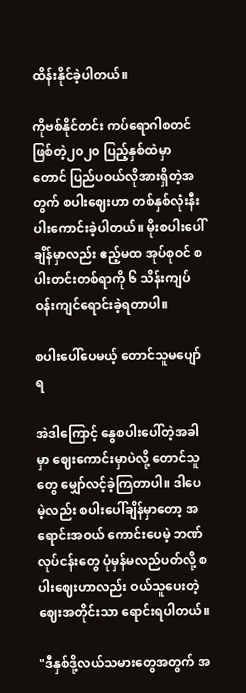ထိန်းနိုင်ခဲ့ပါတယ်။

ကိုဗစ်နိုင်တင်း ကပ်ရောဂါစတင်ဖြစ်တဲ့၂၀၂၀ ပြည့်နှစ်ထဲမှာတောင် ပြည်ပဝယ်လိုအားရှိတဲ့အတွက် စပါးဈေးဟာ တစ်နှစ်လုံးနီးပါးကောင်းခဲ့ပါတယ်။ မိုးစပါးပေါ်ချိန်မှာလည်း ဧည့်မထ အုပ်စုဝင် စပါးတင်းတစ်ရာကို ၆ သိန်းကျပ် ဝန်းကျင်ရောင်းခဲ့ရတာပါ။

စပါးပေါ်ပေမယ့် တောင်သူမပျော်ရ

အဲဒါကြောင့် နွေစပါးပေါ်တဲ့အခါမှာ ဈေးကောင်းမှာပဲလို့ တောင်သူတွေ မျှော်လင့်ခဲ့ကြတာပါ။ ဒါပေမဲ့လည်း စပါးပေါ်ချိန်မှာတော့ အရောင်းအဝယ် ကောင်းပေမဲ့ ဘဏ်လုပ်ငန်းတွေ ပုံမှန်မလည်ပတ်လို့ စပါးဈေးဟာလည်း ဝယ်သူပေးတဲ့ဈေးအတိုင်းသာ ရောင်းရပါတယ်။

"ဒီနှစ်ဒို့လယ်သမားတွေအတွက် အ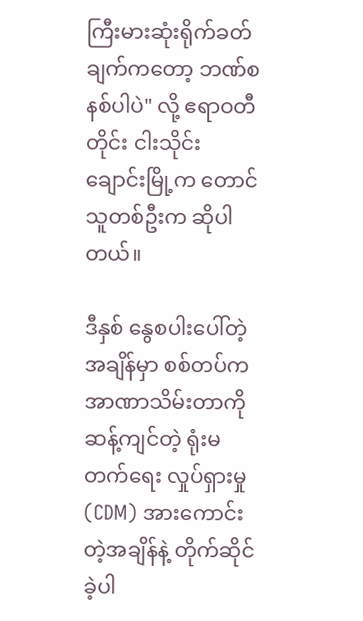ကြီးမားဆုံးရိုက်ခတ်ချက်ကတော့ ဘဏ်စနစ်ပါပဲ" လို့ ဧရာဝတီတိုင်း ငါးသိုင်းချောင်းမြို့က တောင်သူတစ်ဦးက ဆိုပါတယ်။

ဒီနှစ် နွေစပါးပေါ်တဲ့အချိန်မှာ စစ်တပ်ကအာဏာသိမ်းတာကို ဆန့်ကျင်တဲ့ ရုံးမတက်ရေး လှုပ်ရှားမှု (CDM) အားကောင်းတဲ့အချိန်နဲ့ တိုက်ဆိုင်ခဲ့ပါ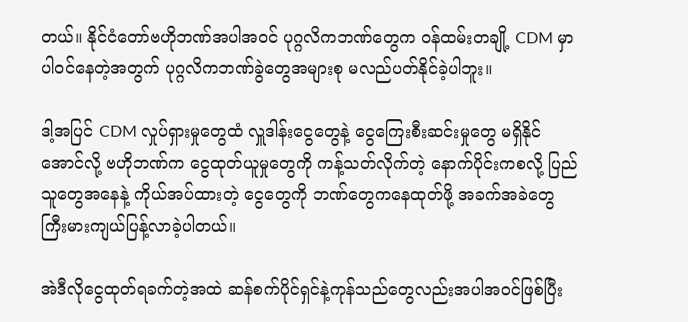တယ်။ နိုင်ငံတော်ဗဟိုဘဏ်အပါအဝင် ပုဂ္ဂလိကဘဏ်တွေက ဝန်ထမ်းတချို့ CDM မှာပါဝင်နေတဲ့အတွက် ပုဂ္ဂလိကဘဏ်ခွဲတွေအများစု မလည်ပတ်နိုင်ခဲ့ပါဘူး။

ဒါ့အပြင် CDM လှုပ်ရှားမှုတွေထံ လှူဒါန်းငွေတွေနဲ့ ငွေကြေးစီးဆင်းမှုတွေ မရှိနိုင်အောင်လို့ ဗဟိုဘဏ်က ငွေထုတ်ယူမှုတွေကို ကန့်သတ်လိုက်တဲ့ နောက်ပိုင်းကစလို့ ပြည်သူတွေအနေနဲ့ ကိုယ်အပ်ထားတဲ့ ငွေတွေကို ဘဏ်တွေကနေထုတ်ဖို့ အခက်အခဲတွေ ကြီးမားကျယ်ပြန့်လာခဲ့ပါတယ်။

အဲဒီလိုငွေထုတ်ရခက်တဲ့အထဲ ဆန်စက်ပိုင်ရှင်နဲ့ကုန်သည်တွေလည်းအပါအဝင်ဖြစ်ပြီး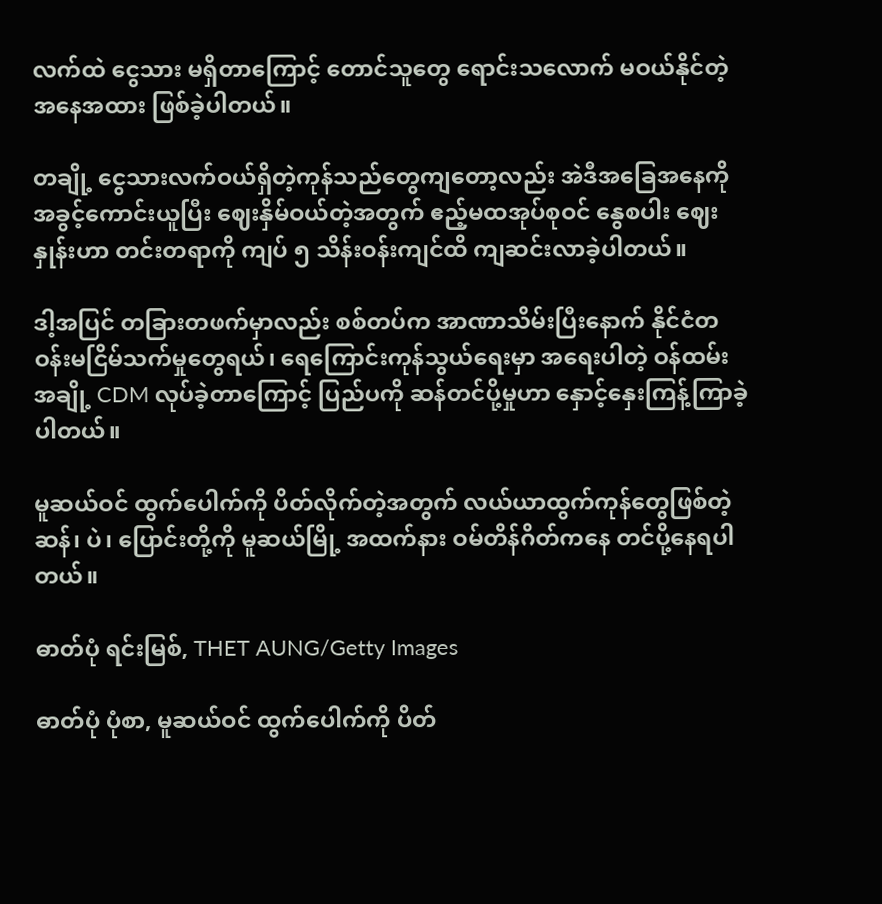လက်ထဲ ငွေသား မရှိတာကြောင့် တောင်သူတွေ ရောင်းသလောက် မဝယ်နိုင်တဲ့အနေအထား ဖြစ်ခဲ့ပါတယ်။

တချို့ ငွေသားလက်ဝယ်ရှိတဲ့ကုန်သည်တွေကျတော့လည်း အဲဒီအခြေအနေကိုအခွင့်ကောင်းယူပြီး ဈေးနှိမ်ဝယ်တဲ့အတွက် ဧည့်မထအုပ်စုဝင် နွေစပါး ဈေးနှုန်းဟာ တင်းတရာကို ကျပ် ၅ သိန်းဝန်းကျင်ထိ ကျဆင်းလာခဲ့ပါတယ်။

ဒါ့အပြင် တခြားတဖက်မှာလည်း စစ်တပ်က အာဏာသိမ်းပြီးနောက် နိုင်ငံတဝန်းမငြိမ်သက်မှုတွေရယ်၊ ရေကြောင်းကုန်သွယ်ရေးမှာ အရေးပါတဲ့ ဝန်ထမ်းအချို့ CDM လုပ်ခဲ့တာကြောင့် ပြည်ပကို ဆန်တင်ပို့မှုဟာ နှောင့်နှေးကြန့်ကြာခဲ့ပါတယ်။

မူဆယ်ဝင် ထွက်ပေါက်ကို ပိတ်လိုက်တဲ့အတွက် လယ်ယာထွက်ကုန်တွေဖြစ်တဲ့ ဆန်၊ ပဲ၊ ပြောင်းတို့ကို မူဆယ်မြို့ အထက်နား ဝမ်တိန်ဂိတ်ကနေ တင်ပို့နေရပါတယ်။

ဓာတ်ပုံ ရင်းမြစ်, THET AUNG/Getty Images

ဓာတ်ပုံ ပုံစာ, မူဆယ်ဝင် ထွက်ပေါက်ကို ပိတ်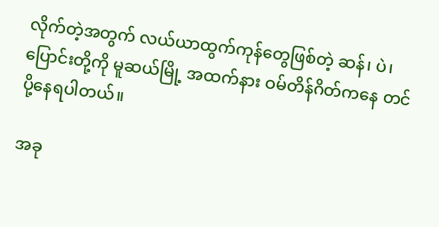လိုက်တဲ့အတွက် လယ်ယာထွက်ကုန်တွေဖြစ်တဲ့ ဆန်၊ ပဲ၊ ပြောင်းတို့ကို မူဆယ်မြို့ အထက်နား ဝမ်တိန်ဂိတ်ကနေ တင်ပို့နေရပါတယ်။

အခု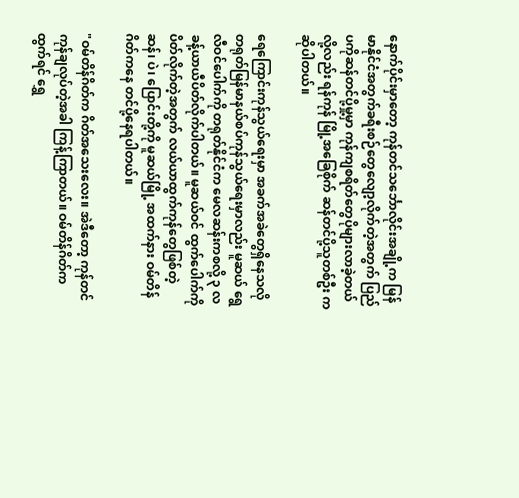နောက်ပိုင်းမှာတော့ ကုန်တင်သင်္ဘောလိုင်းအချို့က မြန်မာနိုင်ငံအတွက်ခရီးစဉ်တွေလျော့လိုက်တဲ့အတွက် ပြည်ပကိုဆန်တင်ပို့မှု့မှာ ကုန်ကျစရိတ်တွေပိုများလာခဲ့တယ်လို့လည်း ရန်ကုန် မြို့အခြေစိုက် ဆန်တင်ပို့သူတစ်ဦး က ဆိုပါတယ်။

ရေကြောင်းကုန်သွယ်ရေးမှာ အခက်အခဲတွေရှိနေသလို တရုတ်မြန်မာနယ်စပ်ကုန်သွယ်ရေးမှာလည်း မူဆယ် ရွေလီဝင်ပေါက်ကို တရုတ်နိုင်ငံက မေလဆန်းကစလို့ ၃ လခန့်ယာယီပိတ်လိုက်ပါတယ်။ မူဆယ်ဝင် ထွက်ပေါက်ကို ပိတ်လိုက်တဲ့အတွက် လယ်ယာထွက်ကုန်တွေဖြစ်တဲ့ ဆန်၊ ပဲ၊ ပြောင်းတို့ကို မူဆယ်မြို့ အထက်နား ဝမ်တိန်ဂိတ်ကနေ တင်ပို့နေရပါတယ်။

"ဝမ်တိန်ဂိတ်က ဂိတ်အသေးလေး။ အဲဒီတော့ ကုန်တင်ကုန်ချလုပ်တဲ့အခါ ကြန့်ကြာတယ်။ ဝမ်တိန်ဂိတ်က ထွက်ရင် ရွှေ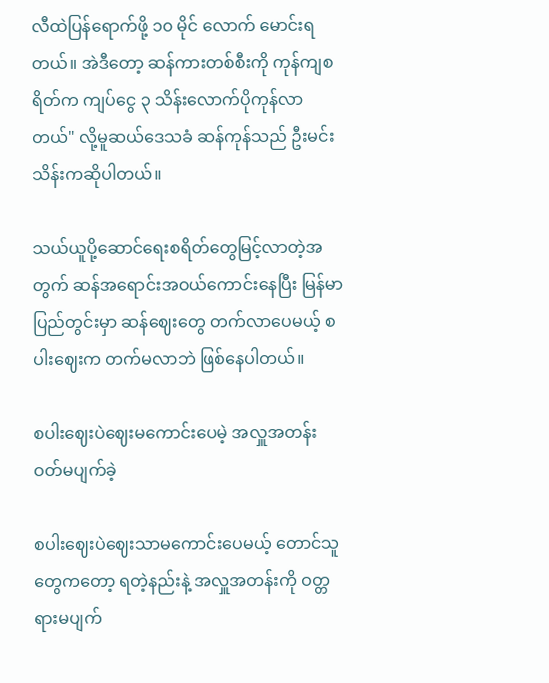လီထဲပြန်ရောက်ဖို့ ၁၀ မိုင် လောက် မောင်းရတယ်။ အဲဒီတော့ ဆန်ကားတစ်စီးကို ကုန်ကျစရိတ်က ကျပ်ငွေ ၃ သိန်းလောက်ပိုကုန်လာတယ်" လို့မူဆယ်ဒေသခံ ဆန်ကုန်သည် ဦးမင်းသိန်းကဆိုပါတယ်။

သယ်ယူပို့ဆောင်ရေးစရိတ်တွေမြင့်လာတဲ့အတွက် ဆန်အရောင်းအဝယ်ကောင်းနေပြီး မြန်မာပြည်တွင်းမှာ ဆန်ဈေးတွေ တက်လာပေမယ့် စပါးဈေးက တက်မလာဘဲ ဖြစ်နေပါတယ်။

စပါးဈေးပဲဈေးမကောင်းပေမဲ့ အလှူအတန်း ဝတ်မပျက်ခဲ့

စပါးဈေးပဲဈေးသာမကောင်းပေမယ့် တောင်သူတွေကတော့ ရတဲ့နည်းနဲ့ အလှူအတန်းကို ဝတ္တရားမပျက်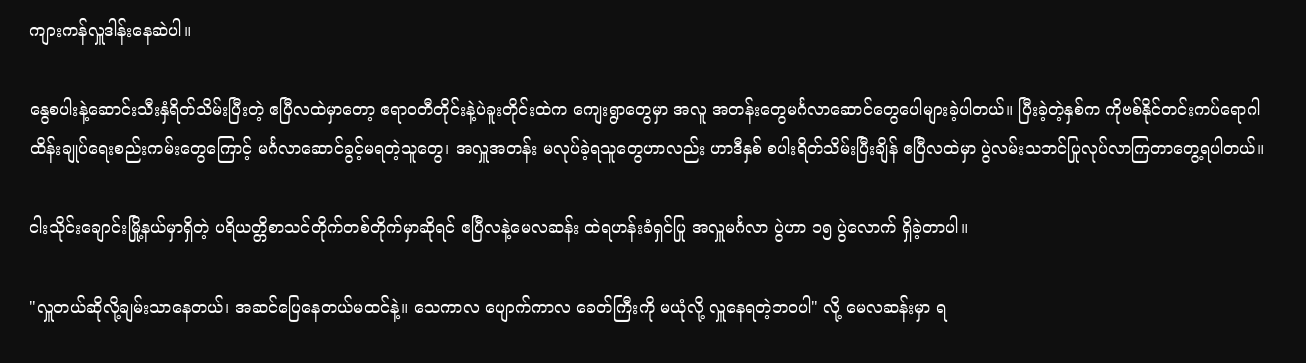ကျားကန်လှူဒါန်းနေဆဲပါ။

နွေစပါးနဲ့ဆောင်းသီးနှံရိတ်သိမ်းပြီးတဲ့ ဧပြီလထဲမှာတော့ ဧရာဝတီတိုင်းနဲ့ပဲခူးတိုင်းထဲက ကျေးရွာတွေမှာ အလူ အတန်းတွေမင်္ဂလာဆောင်တွေပေါများခဲ့ပါတယ်။ ပြီးခဲ့တဲ့နှစ်က ကိုဗစ်နိုင်တင်းကပ်ရောဂါ ထိန်းချုပ်ရေးစည်းကမ်းတွေကြောင့် မင်္ဂလာဆောင်ခွင့်မရတဲ့သူတွေ၊ အလှူအတန်း မလုပ်ခဲ့ရသူတွေဟာလည်း ဟာဒီနှစ် စပါးရိတ်သိမ်းပြီးချိန် ဧပြီလထဲမှာ ပွဲလမ်းသဘင်ပြုလုပ်လာကြတာတွေ့ရပါတယ်။

ငါးသိုင်းချောင်းမြို့နယ်မှာရှိတဲ့ ပရိယတ္တိစာသင်တိုက်တစ်တိုက်မှာဆိုရင် ဧပြီလနဲ့မေလဆန်း ထဲရဟန်းခံရှင်ပြု အလှူမင်္ဂလာ ပွဲဟာ ၁၅ ပွဲလောက် ရှိခဲ့တာပါ။

"လှူတယ်ဆိုလို့ချမ်းသာနေတယ်၊ အဆင်ပြေနေတယ်မထင်နဲ့။ သေကာလ ပျောက်ကာလ ခေတ်ကြီးကို မယုံလို့ လှူနေရတဲ့ဘဝပါ" လို့ မေလဆန်းမှာ ရ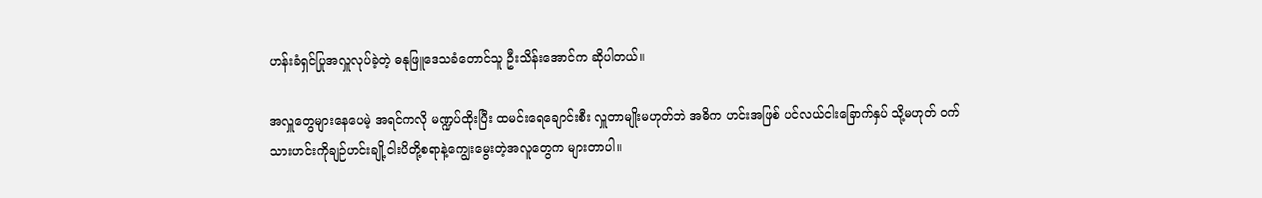ဟန်းခံရှင်ပြုအလှူလုပ်ခဲ့တဲ့ ဓနုဖြူဒေသခံတောင်သူ ဦးသိန်းအောင်က ဆိုပါတယ်။

အလှူတွေများနေပေမဲ့ အရင်ကလို မဏ္ဍပ်ထိုးပြီး ထမင်းရေချောင်းစီး လှူတာမျိုးမဟုတ်ဘဲ အဓိက ဟင်းအဖြစ် ပင်လယ်ငါးခြောက်နှပ် သို့မဟုတ် ဝက်သားဟင်းကိုချဉ်ဟင်းချို့ငါးပိတို့စရာနဲ့ကျွေးမွေးတဲ့အလူတွေက များတာပါ။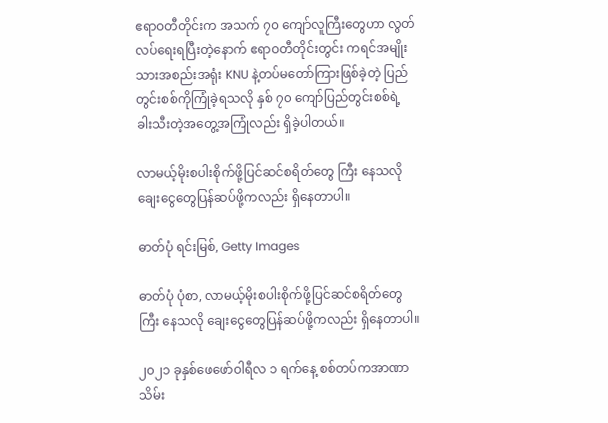ဧရာဝတီတိုင်းက အသက် ၇၀ ကျော်လူကြီးတွေဟာ လွတ်လပ်ရေးရပြီးတဲ့နောက် ဧရာဝတီတိုင်းတွင်း ကရင်အမျိုးသားအစည်းအရုံး KNU နဲ့တပ်မတော်ကြားဖြစ်ခဲ့တဲ့ ပြည်တွင်းစစ်ကိုကြုံခဲ့ရသလို နှစ် ၇၀ ကျော်ပြည်တွင်းစစ်ရဲ့ ခါးသီးတဲ့အတွေ့အကြုံလည်း ရှိခဲ့ပါတယ်။

လာမယ့်မိုးစပါးစိုက်ဖို့ပြင်ဆင်စရိတ်တွေ ကြီး နေသလို ချေးငွေတွေပြန်ဆပ်ဖို့ကလည်း ရှိနေတာပါ။

ဓာတ်ပုံ ရင်းမြစ်, Getty Images

ဓာတ်ပုံ ပုံစာ, လာမယ့်မိုးစပါးစိုက်ဖို့ပြင်ဆင်စရိတ်တွေ ကြီး နေသလို ချေးငွေတွေပြန်ဆပ်ဖို့ကလည်း ရှိနေတာပါ။

၂၀၂၁ ခုနှစ်ဖေဖော်ဝါရီလ ၁ ရက်နေ့ စစ်တပ်ကအာဏာသိမ်း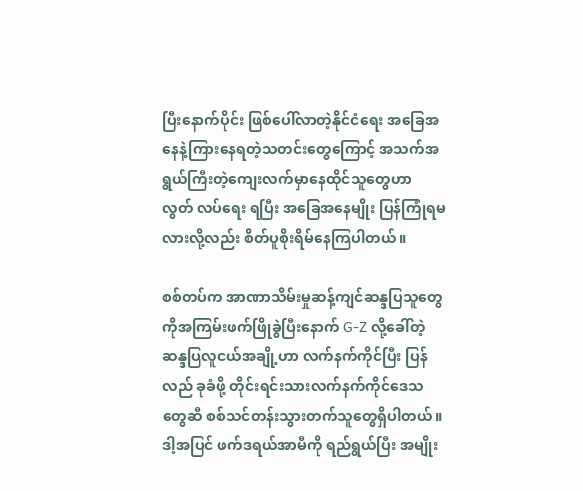ပြီးနောက်ပိုင်း ဖြစ်ပေါ်လာတဲ့နိုင်ငံရေး အခြေအနေနဲ့ကြားနေရတဲ့သတင်းတွေကြောင့် အသက်အရွယ်ကြီးတဲ့ကျေးလက်မှာနေထိုင်သူတွေဟာ လွတ် လပ်ရေး ရပြီး အခြေအနေမျိုး ပြန်ကြုံရမလားလို့လည်း စိတ်ပူစိုးရိမ်နေကြပါတယ်။

စစ်တပ်က အာဏာသိမ်းမှုဆန့်ကျင်ဆန္ဒပြသူတွေကိုအကြမ်းဖက်ဖြိုခွဲပြီးနောက် G-Z လို့ခေါ်တဲ့ ဆန္ဒပြလူငယ်အချို့ဟာ လက်နက်ကိုင်ပြီး ပြန်လည် ခုခံဖို့ တိုင်းရင်းသားလက်နက်ကိုင်ဒေသတွေဆီ စစ်သင်တန်းသွားတက်သူတွေရှိပါတယ်။ ဒါ့အပြင် ဖက်ဒရယ်အာမီကို ရည်ရွယ်ပြီး အမျိုး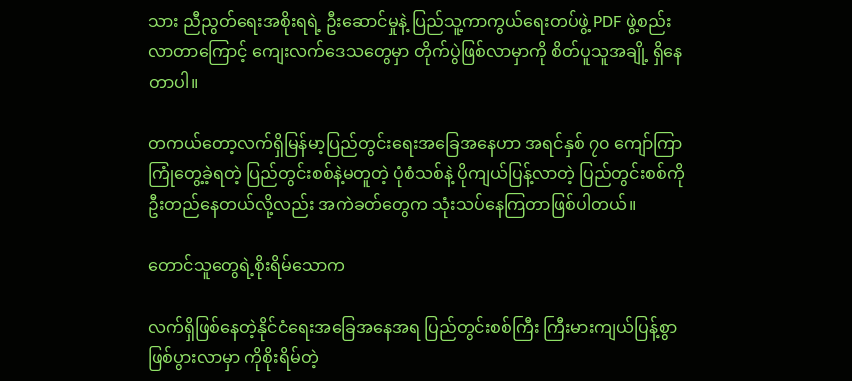သား ညီညွတ်ရေးအစိုးရရဲ့ ဦးဆောင်မှုနဲ့ ပြည်သူ့ကာကွယ်ရေးတပ်ဖွဲ့ PDF ဖွဲ့စည်းလာတာကြောင့် ကျေးလက်ဒေသတွေမှာ တိုက်ပွဲဖြစ်လာမှာကို စိတ်ပူသူအချို့ ရှိနေတာပါ။

တကယ်တော့လက်ရှိမြန်မာ့ပြည်တွင်းရေးအခြေအနေဟာ အရင်နှစ် ၇၀ ကျော်ကြာ ကြုံတွေ့ခဲ့ရတဲ့ ပြည်တွင်းစစ်နဲ့မတူတဲ့ ပုံစံသစ်နဲ့ ပိုကျယ်ပြန့်လာတဲ့ ပြည်တွင်းစစ်ကိုဦးတည်နေတယ်လို့လည်း အကဲခတ်တွေက သုံးသပ်နေကြတာဖြစ်ပါတယ်။

တောင်သူတွေရဲ့စိုးရိမ်သောက

လက်ရှိဖြစ်နေတဲ့နိုင်ငံရေးအခြေအနေအရ ပြည်တွင်းစစ်ကြီး ကြီးမားကျယ်ပြန့်စွာ ဖြစ်ပွားလာမှာ ကိုစိုးရိမ်တဲ့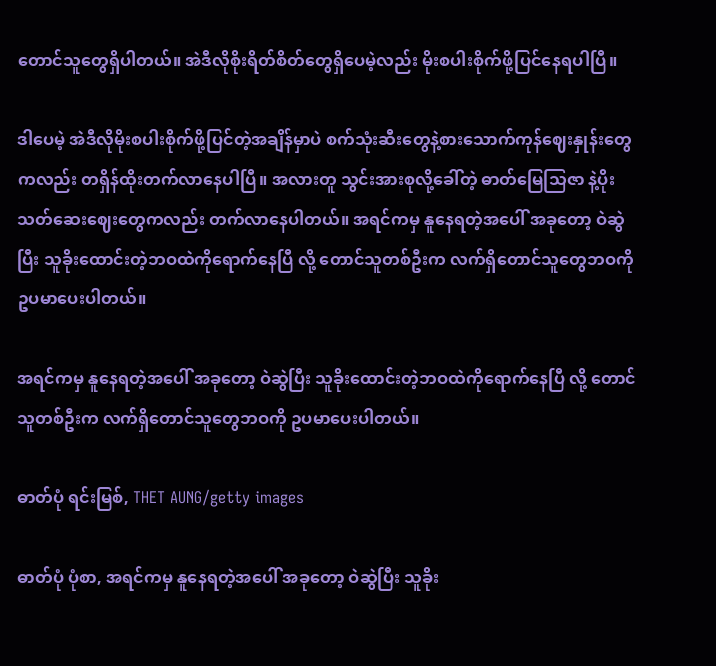တောင်သူတွေရှိပါတယ်။ အဲဒီလိုစိုးရိတ်စိတ်တွေရှိပေမဲ့လည်း မိုးစပါးစိုက်ဖို့ပြင်နေရပါပြီ။

ဒါပေမဲ့ အဲဒီလိုမိုးစပါးစိုက်ဖို့ပြင်တဲ့အချိန်မှာပဲ စက်သုံးဆီးတွေနဲ့စားသောက်ကုန်ဈေးနှုန်းတွေကလည်း တရှိန်ထိုးတက်လာနေပါပြီ။ အလားတူ သွင်းအားစုလို့ခေါ်တဲ့ ဓာတ်မြေသြဇာ နဲ့ပိုးသတ်ဆေးဈေးတွေကလည်း တက်လာနေပါတယ်။ အရင်ကမှ နူနေရတဲ့အပေါ် အခုတော့ ဝဲဆွဲပြီး သူခိုးထောင်းတဲ့ဘဝထဲကိုရောက်နေပြီ လို့ တောင်သူတစ်ဦးက လက်ရှိတောင်သူတွေဘဝကို ဥပမာပေးပါတယ်။

အရင်ကမှ နူနေရတဲ့အပေါ် အခုတော့ ဝဲဆွဲပြီး သူခိုးထောင်းတဲ့ဘဝထဲကိုရောက်နေပြီ လို့ တောင်သူတစ်ဦးက လက်ရှိတောင်သူတွေဘဝကို ဥပမာပေးပါတယ်။

ဓာတ်ပုံ ရင်းမြစ်, THET AUNG/getty images

ဓာတ်ပုံ ပုံစာ, အရင်ကမှ နူနေရတဲ့အပေါ် အခုတော့ ဝဲဆွဲပြီး သူခိုး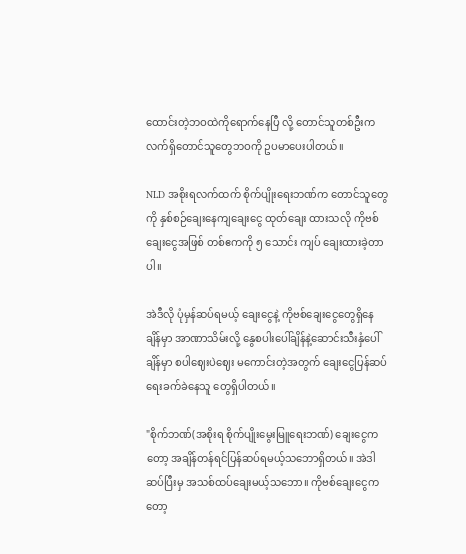ထောင်းတဲ့ဘဝထဲကိုရောက်နေပြီ လို့ တောင်သူတစ်ဦးက လက်ရှိတောင်သူတွေဘဝကို ဥပမာပေးပါတယ်။

NLD အစိုးရလက်ထက် စိုက်ပျိုးရေးဘဏ်က တောင်သူတွေကို နှစ်စဉ်ချေးနေကျချေးငွေ ထုတ်ချေး ထားသလို ကိုဗစ်ချေးငွေအဖြစ် တစ်ဧကကို ၅ သောင်း ကျပ် ချေးထားခဲ့တာပါ။

အဲဒီလို ပုံမှန်ဆပ်ရမယ့် ချေးငွေနဲ့ ကိုဗစ်ချေးငွေတွေရှိနေချိန်မှာ အာဏာသိမ်းလို့ နွေစပါးပေါ်ချိန်နဲ့ဆောင်းသီးနှံပေါ်ချိန်မှာ စပါဈေးပဲဈေး မကောင်းတဲ့အတွက် ချေးငွေပြန်ဆပ်ရေးခက်ခဲနေသူ တွေရှိပါတယ်။

"စိုက်ဘဏ်(အစိုးရ စိုက်ပျိုးမွေးမြူရေးဘဏ်) ချေးငွေကတော့ အချိန်တန်ရင်ပြန်ဆပ်ရမယ့်သဘောရှိတယ်။ အဲဒါဆပ်ပြီးမှ အသစ်ထပ်ချေးမယ့်သဘော။ ကိုဗစ်ချေးငွေကတော့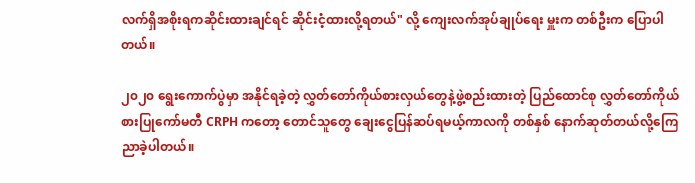လက်ရှိအစိုးရကဆိုင်းထားချင်ရင် ဆိုင်းငံ့ထားလို့ရတယ်" လို့ ကျေးလက်အုပ်ချုပ်ရေး မှူးက တစ်ဦးက ပြောပါတယ်။

၂၀၂၀ ရွေးကောက်ပွဲမှာ အနိုင်ရခဲ့တဲ့ လွှတ်တော်ကိုယ်စားလှယ်တွေနဲ့ဖွဲ့စည်းထားတဲ့ ပြည်ထောင်စု လွှတ်တော်ကိုယ်စားပြုကော်မတီ CRPH ကတော့ တောင်သူတွေ ချေးငွေပြန်ဆပ်ရမယ့်ကာလကို တစ်နှစ် နောက်ဆုတ်တယ်လို့ကြေညာခဲ့ပါတယ်။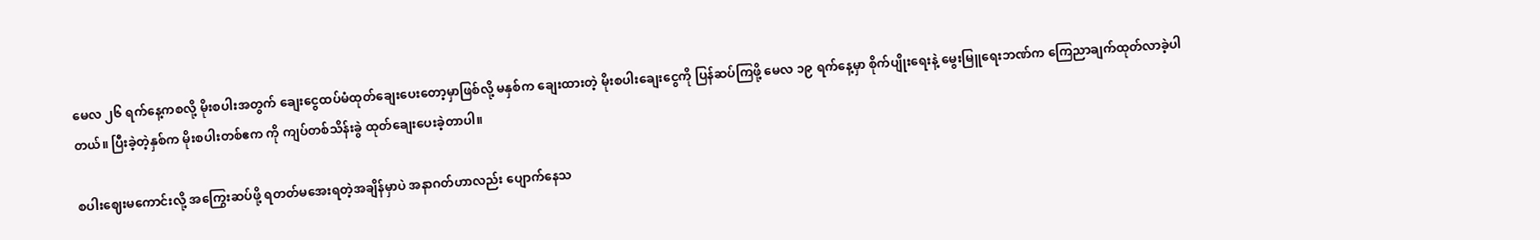မေလ ၂၆ ရက်နေ့ကစလို့ မိုးစပါးအတွက် ချေးငွေထပ်မံထုတ်ချေးပေးတော့မှာဖြစ်လို့ မနှစ်က ချေးထားတဲ့ မိုးစပါးချေးငွေကို ပြန်ဆပ်ကြဖို့ မေလ ၁၉ ရက်နေ့မှာ စိုက်ပျိုးရေးနဲ့ မွေးမြူရေးဘဏ်က ကြေညာချက်ထုတ်လာခဲ့ပါတယ်။ ပြီးခဲ့တဲ့နှစ်က မိုးစပါးတစ်ဧက ကို ကျပ်တစ်သိန်းခွဲ ထုတ်ချေးပေးခဲ့တာပါ။

စပါးဈေးမကောင်းလို့ အကြွေးဆပ်ဖို့ ရတတ်မအေးရတဲ့အချိန်မှာပဲ အနာဂတ်ဟာလည်း ပျောက်နေသ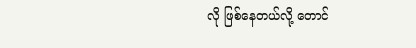လို ဖြစ်နေတယ်လို့ တောင်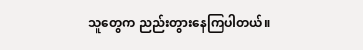သူတွေက ညည်းတွားနေကြပါတယ်။